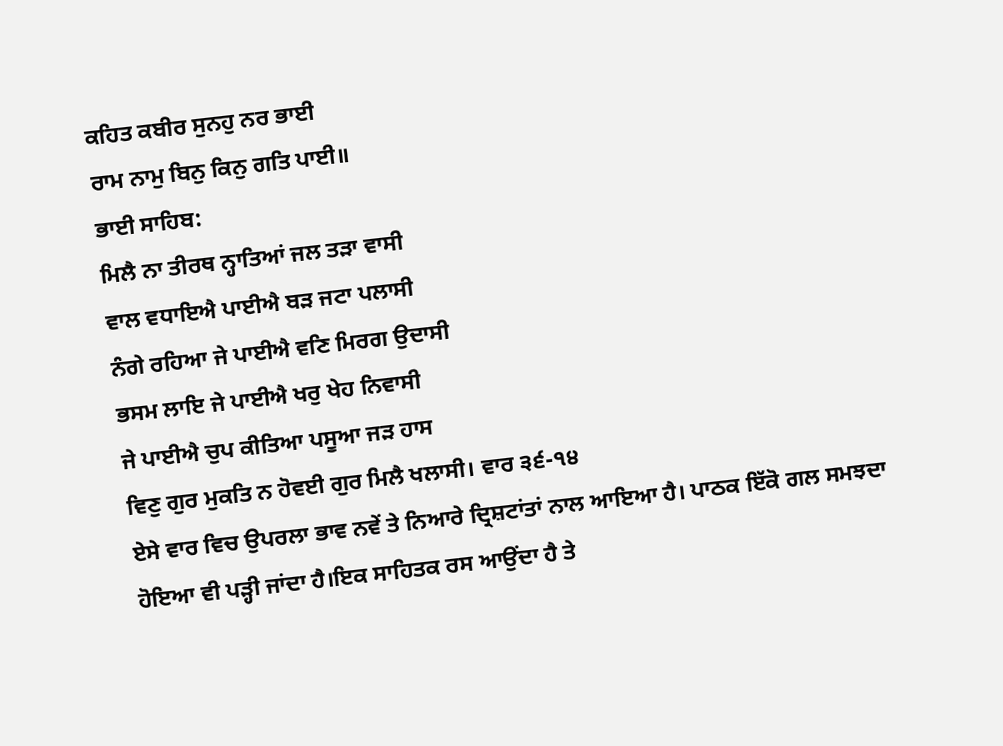ਕਹਿਤ ਕਬੀਰ ਸੁਨਹੁ ਨਰ ਭਾਈ
ਰਾਮ ਨਾਮੁ ਬਿਨੁ ਕਿਨੁ ਗਤਿ ਪਾਈ॥
ਭਾਈ ਸਾਹਿਬ:
ਮਿਲੈ ਨਾ ਤੀਰਥ ਨ੍ਹਾਤਿਆਂ ਜਲ ਤੜਾ ਵਾਸੀ
ਵਾਲ ਵਧਾਇਐ ਪਾਈਐ ਬੜ ਜਟਾ ਪਲਾਸੀ
ਨੰਗੇ ਰਹਿਆ ਜੇ ਪਾਈਐ ਵਣਿ ਮਿਰਗ ਉਦਾਸੀ
ਭਸਮ ਲਾਇ ਜੇ ਪਾਈਐ ਖਰੁ ਖੇਹ ਨਿਵਾਸੀ
ਜੇ ਪਾਈਐ ਚੁਪ ਕੀਤਿਆ ਪਸੂਆ ਜੜ ਹਾਸ
ਵਿਣੁ ਗੁਰ ਮੁਕਤਿ ਨ ਹੋਵਈ ਗੁਰ ਮਿਲੈ ਖਲਾਸੀ। ਵਾਰ ੩੬-੧੪
ਏਸੇ ਵਾਰ ਵਿਚ ਉਪਰਲਾ ਭਾਵ ਨਵੇਂ ਤੇ ਨਿਆਰੇ ਦ੍ਰਿਸ਼ਟਾਂਤਾਂ ਨਾਲ ਆਇਆ ਹੈ। ਪਾਠਕ ਇੱਕੋ ਗਲ ਸਮਝਦਾ ਹੋਇਆ ਵੀ ਪੜ੍ਹੀ ਜਾਂਦਾ ਹੈ।ਇਕ ਸਾਹਿਤਕ ਰਸ ਆਉਂਦਾ ਹੈ ਤੇ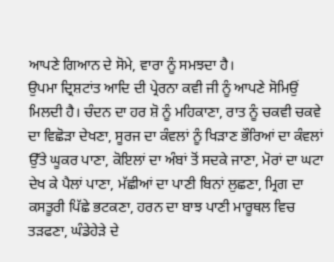ਆਪਣੇ ਗਿਆਨ ਦੇ ਸੋਮੇ, ਵਾਰਾ ਨੂੰ ਸਮਝਦਾ ਹੈ।
ਉਪਮਾ ਦ੍ਰਿਸ਼ਟਾਂਤ ਆਦਿ ਦੀ ਪ੍ਰੇਰਨਾ ਕਵੀ ਜੀ ਨੂੰ ਆਪਣੇ ਸੋਮਿਉਂ ਮਿਲਦੀ ਹੈ। ਚੰਦਨ ਦਾ ਹਰ ਸ਼ੋ ਨੂੰ ਮਹਿਕਾਣਾ, ਰਾਤ ਨੂੰ ਚਕਵੀ ਚਕਵੇ ਦਾ ਵਿਛੋੜਾ ਦੇਖਣਾ, ਸੂਰਜ ਦਾ ਕੰਵਲਾਂ ਨੂੰ ਖਿੜਾਣ ਭੌਰਿਆਂ ਦਾ ਕੰਵਲਾਂ ਉੱਤੇ ਘੂਕਰ ਪਾਣਾ, ਕੋਇਲਾਂ ਦਾ ਅੰਬਾਂ ਤੋਂ ਸਦਕੇ ਜਾਣਾ, ਮੋਰਾਂ ਦਾ ਘਟਾ ਦੇਖ ਕੇ ਪੈਲਾਂ ਪਾਣਾ, ਮੱਛੀਆਂ ਦਾ ਪਾਣੀ ਬਿਨਾਂ ਲੁਛਣਾ, ਮ੍ਰਿਗ ਦਾ ਕਸਤੂਰੀ ਪਿੱਛੇ ਭਟਕਣਾ, ਹਰਨ ਦਾ ਬਾਝ ਪਾਣੀ ਮਾਰੂਥਲ ਵਿਚ ਤੜਫਣਾ, ਘੰਡੇਹੇੜੇ ਦੇ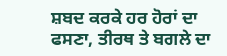ਸ਼ਬਦ ਕਰਕੇ ਹਰ ਹੋਰਾਂ ਦਾ ਫਸਣਾ, ਤੀਰਥ ਤੇ ਬਗਲੇ ਦਾ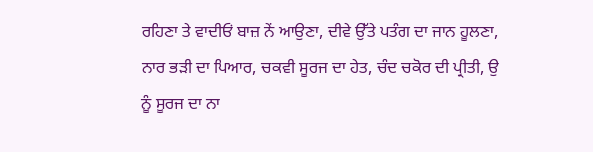ਰਹਿਣਾ ਤੇ ਵਾਦੀਓਂ ਬਾਜ਼ ਨੇਂ ਆਉਣਾ, ਦੀਵੇ ਉੱਤੇ ਪਤੰਗ ਦਾ ਜਾਨ ਹੂਲਣਾ, ਨਾਰ ਭੜੀ ਦਾ ਪਿਆਰ, ਚਕਵੀ ਸੂਰਜ ਦਾ ਹੇਤ, ਚੰਦ ਚਕੋਰ ਦੀ ਪ੍ਰੀਤੀ, ਉ ਨੂੰ ਸੂਰਜ ਦਾ ਨਾ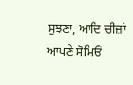ਸੁਝਣਾ, ਆਦਿ ਚੀਜ਼ਾਂ ਆਪਣੇ ਸੋਮਿਓਂ